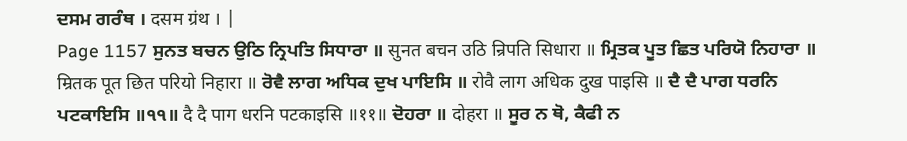ਦਸਮ ਗਰੰਥ । दसम ग्रंथ । |
Page 1157 ਸੁਨਤ ਬਚਨ ਉਠਿ ਨ੍ਰਿਪਤਿ ਸਿਧਾਰਾ ॥ सुनत बचन उठि न्रिपति सिधारा ॥ ਮ੍ਰਿਤਕ ਪੂਤ ਛਿਤ ਪਰਿਯੋ ਨਿਹਾਰਾ ॥ म्रितक पूत छित परियो निहारा ॥ ਰੋਵੈ ਲਾਗ ਅਧਿਕ ਦੁਖ ਪਾਇਸਿ ॥ रोवै लाग अधिक दुख पाइसि ॥ ਦੈ ਦੈ ਪਾਗ ਧਰਨਿ ਪਟਕਾਇਸਿ ॥੧੧॥ दै दै पाग धरनि पटकाइसि ॥११॥ ਦੋਹਰਾ ॥ दोहरा ॥ ਸੂਰ ਨ ਥੋ, ਕੈਫੀ ਨ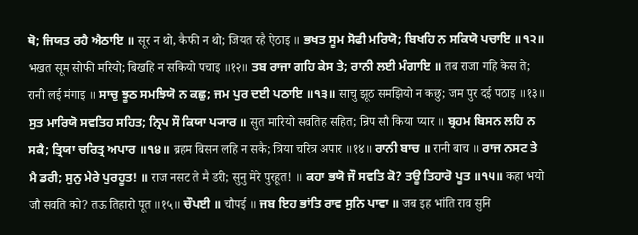ਥੋ; ਜਿਯਤ ਰਹੈ ਐਠਾਇ ॥ सूर न थो, कैफी न थो; जियत रहै ऐठाइ ॥ ਭਖਤ ਸੂਮ ਸੋਫੀ ਮਰਿਯੋ; ਬਿਖਹਿ ਨ ਸਕਿਯੋ ਪਚਾਇ ॥੧੨॥ भखत सूम सोफी मरियो; बिखहि न सकियो पचाइ ॥१२॥ ਤਬ ਰਾਜਾ ਗਹਿ ਕੇਸ ਤੇ; ਰਾਨੀ ਲਈ ਮੰਗਾਇ ॥ तब राजा गहि केस ते; रानी लई मंगाइ ॥ ਸਾਚੁ ਝੂਠ ਸਮਝਿਯੋ ਨ ਕਛੁ; ਜਮ ਪੁਰ ਦਈ ਪਠਾਇ ॥੧੩॥ साचु झूठ समझियो न कछु; जम पुर दई पठाइ ॥१३॥ ਸੁਤ ਮਾਰਿਯੋ ਸਵਤਿਹ ਸਹਿਤ; ਨ੍ਰਿਪ ਸੌ ਕਿਯਾ ਪ੍ਯਾਰ ॥ सुत मारियो सवतिह सहित; न्रिप सौ किया प्यार ॥ ਬ੍ਰਹਮ ਬਿਸਨ ਲਹਿ ਨ ਸਕੈ; ਤ੍ਰਿਯਾ ਚਰਿਤ੍ਰ ਅਪਾਰ ॥੧੪॥ ब्रहम बिसन लहि न सकै; त्रिया चरित्र अपार ॥१४॥ ਰਾਨੀ ਬਾਚ ॥ रानी बाच ॥ ਰਾਜ ਨਸਟ ਤੇ ਮੈ ਡਰੀ; ਸੁਨੁ ਮੇਰੇ ਪੁਰਹੂਤ! ॥ राज नसट ते मै डरी; सुनु मेरे पुरहूत! ॥ ਕਹਾ ਭਯੋ ਜੌ ਸਵਤਿ ਕੋ? ਤਊ ਤਿਹਾਰੋ ਪੂਤ ॥੧੫॥ कहा भयो जौ सवति को? तऊ तिहारो पूत ॥१५॥ ਚੌਪਈ ॥ चौपई ॥ ਜਬ ਇਹ ਭਾਂਤਿ ਰਾਵ ਸੁਨਿ ਪਾਵਾ ॥ जब इह भांति राव सुनि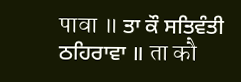पावा ॥ ਤਾ ਕੌ ਸਤਿਵੰਤੀ ਠਹਿਰਾਵਾ ॥ ता कौ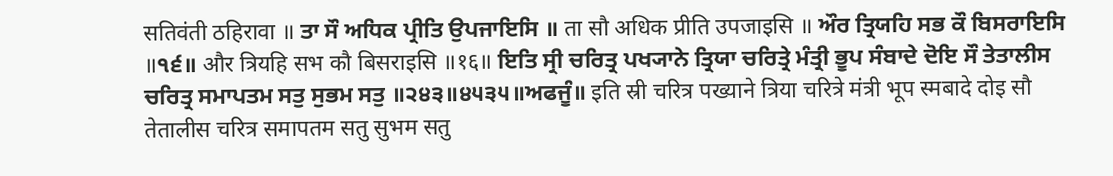सतिवंती ठहिरावा ॥ ਤਾ ਸੌ ਅਧਿਕ ਪ੍ਰੀਤਿ ਉਪਜਾਇਸਿ ॥ ता सौ अधिक प्रीति उपजाइसि ॥ ਔਰ ਤ੍ਰਿਯਹਿ ਸਭ ਕੌ ਬਿਸਰਾਇਸਿ ॥੧੬॥ और त्रियहि सभ कौ बिसराइसि ॥१६॥ ਇਤਿ ਸ੍ਰੀ ਚਰਿਤ੍ਰ ਪਖ੍ਯਾਨੇ ਤ੍ਰਿਯਾ ਚਰਿਤ੍ਰੇ ਮੰਤ੍ਰੀ ਭੂਪ ਸੰਬਾਦੇ ਦੋਇ ਸੌ ਤੇਤਾਲੀਸ ਚਰਿਤ੍ਰ ਸਮਾਪਤਮ ਸਤੁ ਸੁਭਮ ਸਤੁ ॥੨੪੩॥੪੫੩੫॥ਅਫਜੂੰ॥ इति स्री चरित्र पख्याने त्रिया चरित्रे मंत्री भूप स्मबादे दोइ सौ तेतालीस चरित्र समापतम सतु सुभम सतु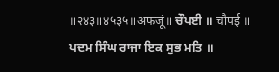॥२४३॥४५३५॥अफजूं॥ ਚੌਪਈ ॥ चौपई ॥ ਪਦਮ ਸਿੰਘ ਰਾਜਾ ਇਕ ਸੁਭ ਮਤਿ ॥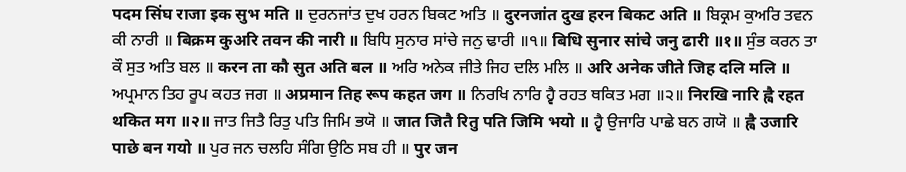पदम सिंघ राजा इक सुभ मति ॥ ਦੁਰਨਜਾਂਤ ਦੁਖ ਹਰਨ ਬਿਕਟ ਅਤਿ ॥ दुरनजांत दुख हरन बिकट अति ॥ ਬਿਕ੍ਰਮ ਕੁਅਰਿ ਤਵਨ ਕੀ ਨਾਰੀ ॥ बिक्रम कुअरि तवन की नारी ॥ ਬਿਧਿ ਸੁਨਾਰ ਸਾਂਚੇ ਜਨੁ ਢਾਰੀ ॥੧॥ बिधि सुनार सांचे जनु ढारी ॥१॥ ਸੁੰਭ ਕਰਨ ਤਾ ਕੌ ਸੁਤ ਅਤਿ ਬਲ ॥ करन ता कौ सुत अति बल ॥ ਅਰਿ ਅਨੇਕ ਜੀਤੇ ਜਿਹ ਦਲਿ ਮਲਿ ॥ अरि अनेक जीते जिह दलि मलि ॥ ਅਪ੍ਰਮਾਨ ਤਿਹ ਰੂਪ ਕਹਤ ਜਗ ॥ अप्रमान तिह रूप कहत जग ॥ ਨਿਰਖਿ ਨਾਰਿ ਹ੍ਵੈ ਰਹਤ ਥਕਿਤ ਮਗ ॥੨॥ निरखि नारि ह्वै रहत थकित मग ॥२॥ ਜਾਤ ਜਿਤੈ ਰਿਤੁ ਪਤਿ ਜਿਮਿ ਭਯੋ ॥ जात जितै रितु पति जिमि भयो ॥ ਹ੍ਵੈ ਉਜਾਰਿ ਪਾਛੇ ਬਨ ਗਯੋ ॥ ह्वै उजारि पाछे बन गयो ॥ ਪੁਰ ਜਨ ਚਲਹਿ ਸੰਗਿ ਉਠਿ ਸਬ ਹੀ ॥ पुर जन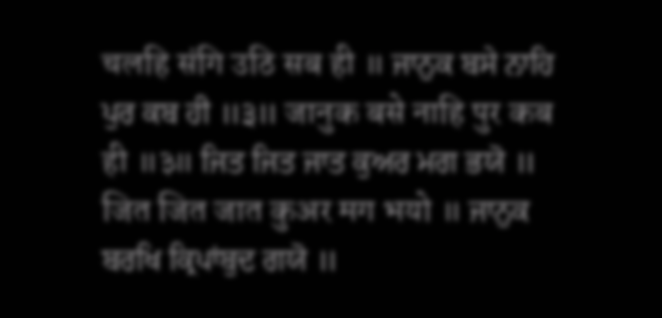चलहि संगि उठि सब ही ॥ ਜਾਨੁਕ ਬਸੇ ਨਾਹਿ ਪੁਰ ਕਬ ਹੀ ॥੩॥ जानुक बसे नाहि पुर कब ही ॥३॥ ਜਿਤ ਜਿਤ ਜਾਤ ਕੁਅਰ ਮਗ ਭਯੋ ॥ जित जित जात कुअर मग भयो ॥ ਜਾਨੁਕ ਬਰਖਿ ਕ੍ਰਿਪਾਂਬੁਦ ਗਯੋ ॥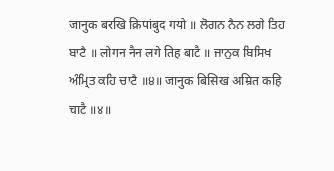जानुक बरखि क्रिपांबुद गयो ॥ ਲੋਗਨ ਨੈਨ ਲਗੇ ਤਿਹ ਬਾਟੈ ॥ लोगन नैन लगे तिह बाटै ॥ ਜਾਨੁਕ ਬਿਸਿਖ ਅੰਮ੍ਰਿਤ ਕਹਿ ਚਾਟੈ ॥੪॥ जानुक बिसिख अम्रित कहि चाटै ॥४॥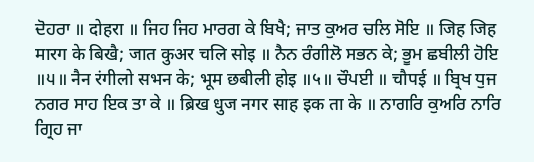ਦੋਹਰਾ ॥ दोहरा ॥ ਜਿਹ ਜਿਹ ਮਾਰਗ ਕੇ ਬਿਖੈ; ਜਾਤ ਕੁਅਰ ਚਲਿ ਸੋਇ ॥ जिह जिह मारग के बिखै; जात कुअर चलि सोइ ॥ ਨੈਨ ਰੰਗੀਲੋ ਸਭਨ ਕੇ; ਭੂਮ ਛਬੀਲੀ ਹੋਇ ॥੫॥ नैन रंगीलो सभन के; भूम छबीली होइ ॥५॥ ਚੌਪਈ ॥ चौपई ॥ ਬ੍ਰਿਖ ਧੁਜ ਨਗਰ ਸਾਹ ਇਕ ਤਾ ਕੇ ॥ ब्रिख धुज नगर साह इक ता के ॥ ਨਾਗਰਿ ਕੁਅਰਿ ਨਾਰਿ ਗ੍ਰਿਹ ਜਾ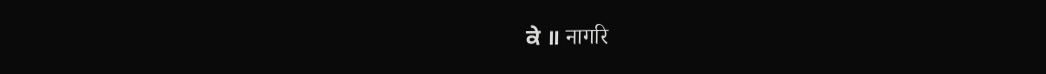ਕੇ ॥ नागरि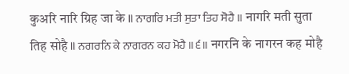कुअरि नारि ग्रिह जा के ॥ ਨਾਗਰਿ ਮਤੀ ਸੁਤਾ ਤਿਹ ਸੋਹੈ ॥ नागरि मती सुता तिह सोहै ॥ ਨਗਰਨਿ ਕੇ ਨਾਗਰਨ ਕਹ ਮੋਹੈ ॥੬॥ नगरनि के नागरन कह मोहै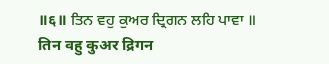॥६॥ ਤਿਨ ਵਹੁ ਕੁਅਰ ਦ੍ਰਿਗਨ ਲਹਿ ਪਾਵਾ ॥ तिन वहु कुअर द्रिगन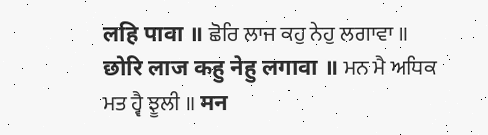लहि पावा ॥ ਛੋਰਿ ਲਾਜ ਕਹੁ ਨੇਹੁ ਲਗਾਵਾ ॥ छोरि लाज कहु नेहु लगावा ॥ ਮਨ ਮੈ ਅਧਿਕ ਮਤ ਹ੍ਵੈ ਝੂਲੀ ॥ मन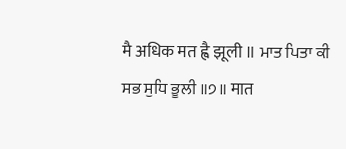मै अधिक मत ह्वै झूली ॥ ਮਾਤ ਪਿਤਾ ਕੀ ਸਭ ਸੁਧਿ ਭੂਲੀ ॥੭॥ मात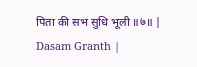पिता की सभ सुधि भूली ॥७॥ |
Dasam Granth |